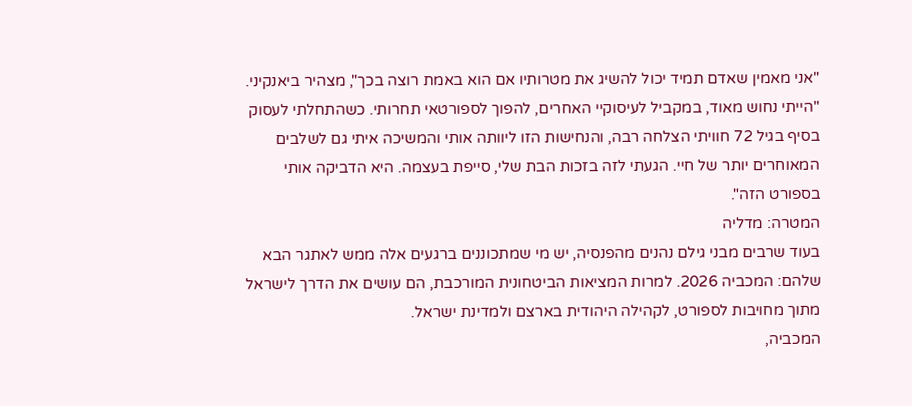"אני מאמין שאדם תמיד יכול להשיג את מטרותיו אם הוא באמת רוצה בכך", מצהיר ביאנקיני. "הייתי נחוש מאוד, במקביל לעיסוקיי האחרים, להפוך לספורטאי תחרותי. כשהתחלתי לעסוק בסיף בגיל 72 חוויתי הצלחה רבה, והנחישות הזו ליוותה אותי והמשיכה איתי גם לשלבים המאוחרים יותר של חיי. הגעתי לזה בזכות הבת שלי, סייפת בעצמה. היא הדביקה אותי בספורט הזה".
המטרה: מדליה
בעוד שרבים מבני גילם נהנים מהפנסיה, יש מי שמתכוננים ברגעים אלה ממש לאתגר הבא שלהם: המכביה 2026. למרות המציאות הביטחונית המורכבת, הם עושים את הדרך לישראל מתוך מחויבות לספורט, לקהילה היהודית בארצם ולמדינת ישראל.
המכביה,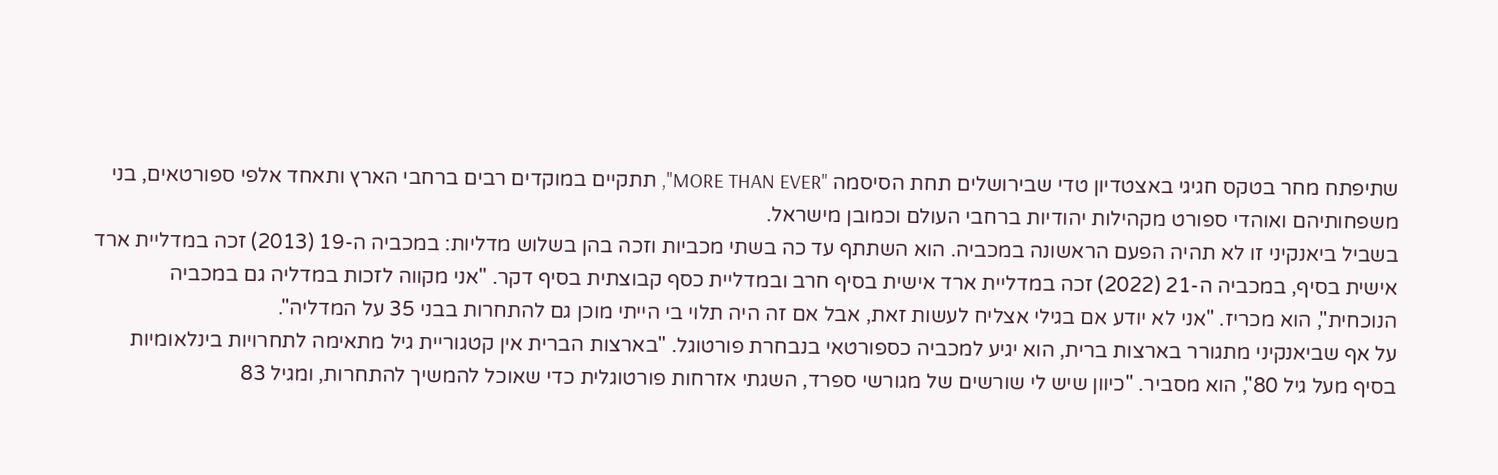שתיפתח מחר בטקס חגיגי באצטדיון טדי שבירושלים תחת הסיסמה "MORE THAN EVER", תתקיים במוקדים רבים ברחבי הארץ ותאחד אלפי ספורטאים, בני משפחותיהם ואוהדי ספורט מקהילות יהודיות ברחבי העולם וכמובן מישראל.
בשביל ביאנקיני זו לא תהיה הפעם הראשונה במכביה. הוא השתתף עד כה בשתי מכביות וזכה בהן בשלוש מדליות: במכביה ה-19 (2013) זכה במדליית ארד אישית בסיף, במכביה ה-21 (2022) זכה במדליית ארד אישית בסיף חרב ובמדליית כסף קבוצתית בסיף דקר. "אני מקווה לזכות במדליה גם במכביה הנוכחית", הוא מכריז. "אני לא יודע אם בגילי אצליח לעשות זאת, אבל אם זה היה תלוי בי הייתי מוכן גם להתחרות בבני 35 על המדליה".
על אף שביאנקיני מתגורר בארצות ברית, הוא יגיע למכביה כספורטאי בנבחרת פורטוגל. "בארצות הברית אין קטגוריית גיל מתאימה לתחרויות בינלאומיות בסיף מעל גיל 80", הוא מסביר. "כיוון שיש לי שורשים של מגורשי ספרד, השגתי אזרחות פורטוגלית כדי שאוכל להמשיך להתחרות, ומגיל 83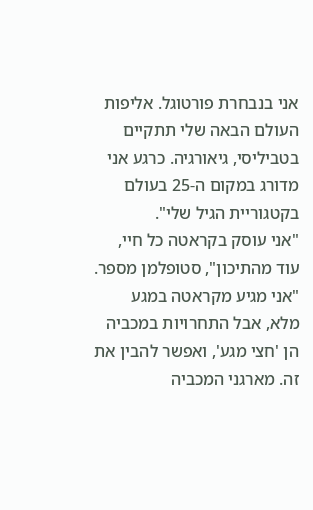אני בנבחרת פורטוגל. אליפות העולם הבאה שלי תתקיים בטביליסי, גיאורגיה. כרגע אני מדורג במקום ה-25 בעולם בקטגוריית הגיל שלי".
"אני עוסק בקראטה כל חיי, עוד מהתיכון", סטופלמן מספר. "אני מגיע מקראטה במגע מלא, אבל התחרויות במכביה הן 'חצי מגע', ואפשר להבין את זה. מארגני המכביה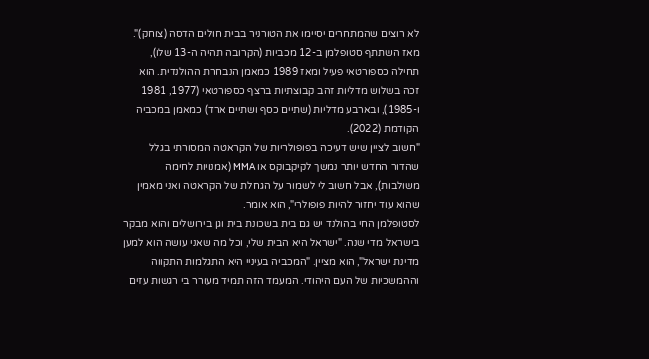לא רוצים שהמתחרים יסיימו את הטורניר בבית חולים הדסה (צוחק)".
מאז השתתף סטופלמן ב-12 מכביות (הקרובה תהיה ה-13 שלו), תחילה כספורטאי פעיל ומאז 1989 כמאמן הנבחרת ההולנדית. הוא זכה בשלוש מדליות זהב קבוצתיות ברצף כספורטאי (1977, 1981 ו-1985), ובארבע מדליות (שתיים כסף ושתיים ארד) כמאמן במכביה הקודמת (2022).
"חשוב לציין שיש דעיכה בפופולריות של הקראטה המסורתי בגלל שהדור החדש יותר נמשך לקיקבוקס או MMA (אמנויות לחימה משולבות), אבל חשוב לי לשמור על הגחלת של הקראטה ואני מאמין שהוא עוד יחזור להיות פופולרי", הוא אומר.
לסטופלמן החי בהולנד יש גם בית בשכונת בית וגן בירושלים והוא מבקר בישראל מדי שנה. "ישראל היא הבית שלי, וכל מה שאני עושה הוא למען מדינת ישראל", הוא מציין. "המכביה בעיניי היא התגלמות התקווה וההמשכיות של העם היהודי. המעמד הזה תמיד מעורר בי רגשות עזים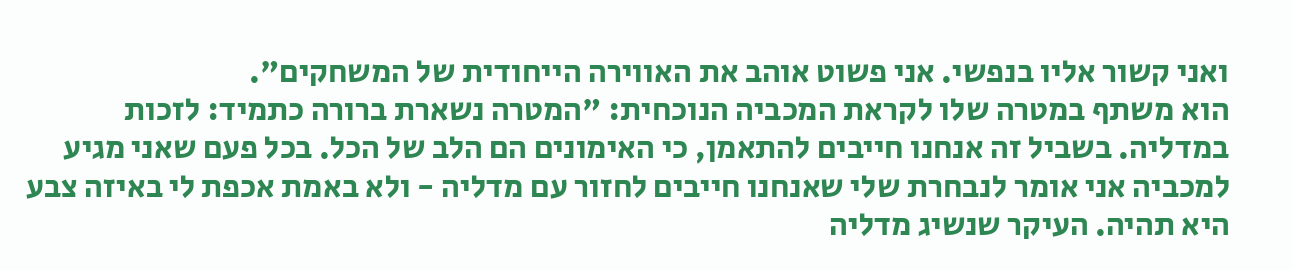ואני קשור אליו בנפשי. אני פשוט אוהב את האווירה הייחודית של המשחקים".
הוא משתף במטרה שלו לקראת המכביה הנוכחית: "המטרה נשארת ברורה כתמיד: לזכות במדליה. בשביל זה אנחנו חייבים להתאמן, כי האימונים הם הלב של הכל. בכל פעם שאני מגיע למכביה אני אומר לנבחרת שלי שאנחנו חייבים לחזור עם מדליה - ולא באמת אכפת לי באיזה צבע היא תהיה. העיקר שנשיג מדליה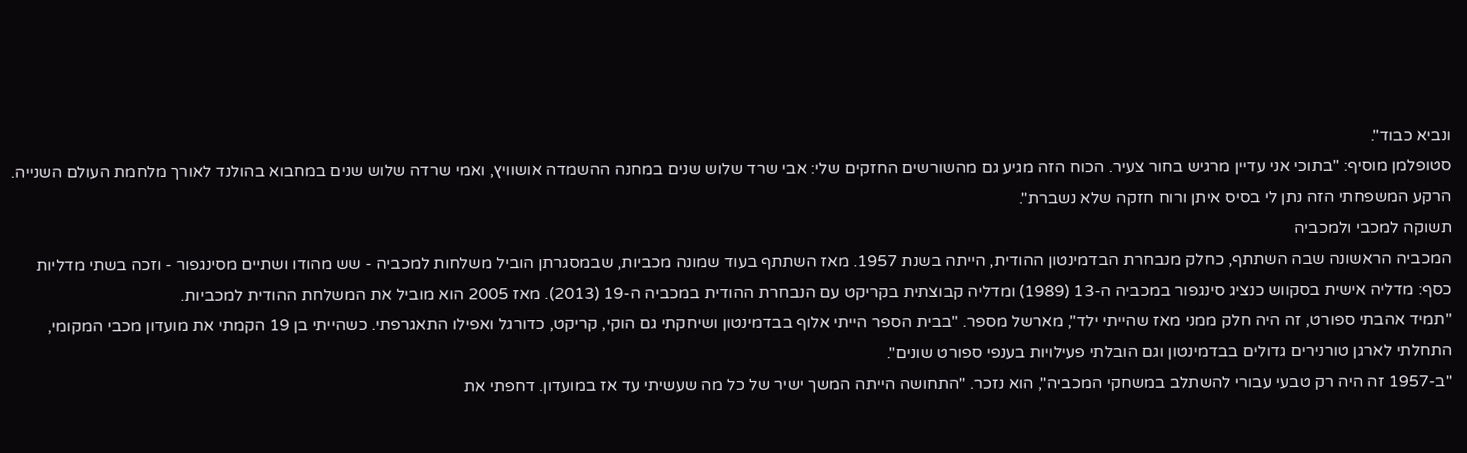ונביא כבוד".
סטופלמן מוסיף: "בתוכי אני עדיין מרגיש בחור צעיר. הכוח הזה מגיע גם מהשורשים החזקים שלי: אבי שרד שלוש שנים במחנה ההשמדה אושוויץ, ואמי שרדה שלוש שנים במחבוא בהולנד לאורך מלחמת העולם השנייה. הרקע המשפחתי הזה נתן לי בסיס איתן ורוח חזקה שלא נשברת".
תשוקה למכבי ולמכביה
המכביה הראשונה שבה השתתף, כחלק מנבחרת הבדמינטון ההודית, הייתה בשנת 1957. מאז השתתף בעוד שמונה מכביות, שבמסגרתן הוביל משלחות למכביה - שש מהודו ושתיים מסינגפור - וזכה בשתי מדליות כסף: מדליה אישית בסקווש כנציג סינגפור במכביה ה-13 (1989) ומדליה קבוצתית בקריקט עם הנבחרת ההודית במכביה ה-19 (2013). מאז 2005 הוא מוביל את המשלחת ההודית למכביות.
"תמיד אהבתי ספורט, זה היה חלק ממני מאז שהייתי ילד", מארשל מספר. "בבית הספר הייתי אלוף בבדמינטון ושיחקתי גם הוקי, קריקט, כדורגל ואפילו התאגרפתי. כשהייתי בן 19 הקמתי את מועדון מכבי המקומי, התחלתי לארגן טורנירים גדולים בבדמינטון וגם הובלתי פעילויות בענפי ספורט שונים".
"ב-1957 זה היה רק טבעי עבורי להשתלב במשחקי המכביה", הוא נזכר. "התחושה הייתה המשך ישיר של כל מה שעשיתי עד אז במועדון. דחפתי את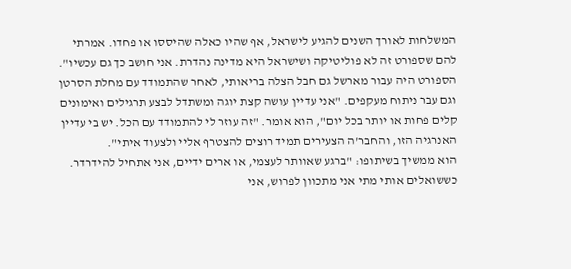המשלחות לאורך השנים להגיע לישראל, אף שהיו כאלה שהיססו או פחדו. אמרתי להם שספורט זה לא פוליטיקה ושישראל היא מדינה נהדרת. אני חושב כך גם עכשיו".
הספורט היה עבור מארשל גם חבל הצלה בריאותי, לאחר שהתמודד עם מחלת הסרטן וגם עבר ניתוח מעקפים. "אני עדיין עושה קצת יוגה ומשתדל לבצע תרגילים ואימונים קלים פחות או יותר בכל יום", הוא אומר. "זה עוזר לי להתמודד עם הכל. יש בי עדיין האנרגיה הזו, והחבר'ה הצעירים תמיד רוצים להצטרף אליי ולצעוד איתי".
הוא ממשיך בשיתופו: "ברגע שאוותר לעצמי, או ארים ידיים, אני אתחיל להידרדר. כששואלים אותי מתי אני מתכוון לפרוש, אני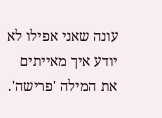עונה שאני אפילו לא יודע איך מאייתים את המילה 'פרישה'.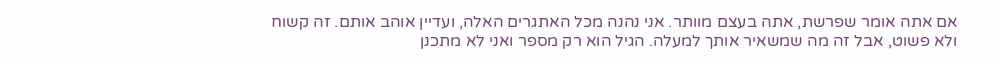אם אתה אומר שפרשת, אתה בעצם מוותר. אני נהנה מכל האתגרים האלה, ועדיין אוהב אותם. זה קשוח ולא פשוט, אבל זה מה שמשאיר אותך למעלה. הגיל הוא רק מספר ואני לא מתכנן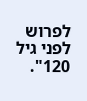לפרוש לפני גיל 120".